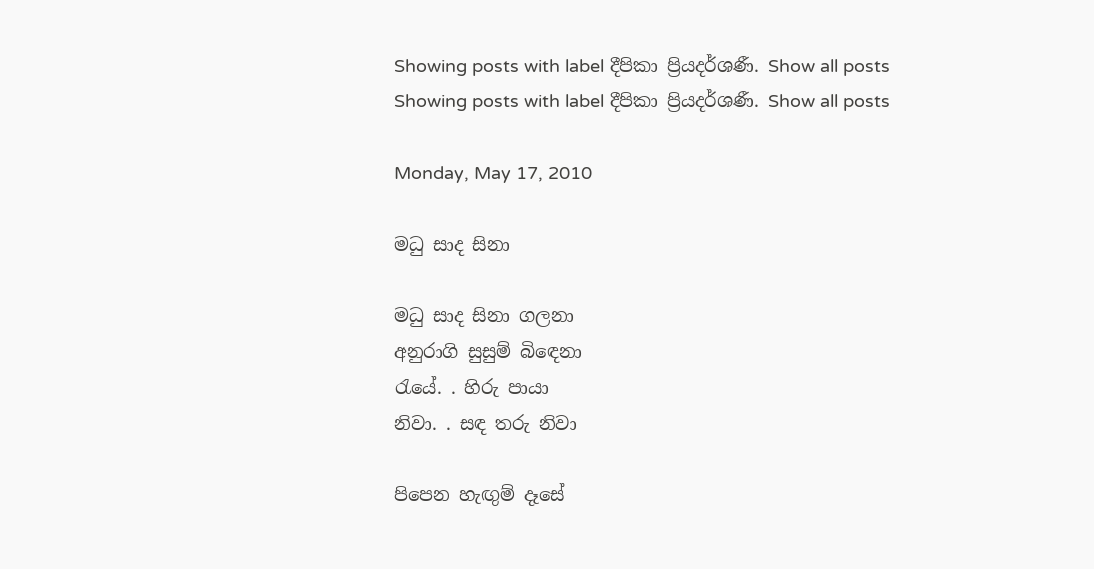Showing posts with label දීපිකා ප්‍රියදර්ශණී. Show all posts
Showing posts with label දීපිකා ප්‍රියදර්ශණී. Show all posts

Monday, May 17, 2010

මධු සාද සිනා

මධු සාද සිනා ගලනා
අනුරාගි සුසුම් බිඳෙනා
රැයේ. . හිරු පායා
නිවා. . සඳ තරු නිවා

පිපෙන හැඟුම් දෑසේ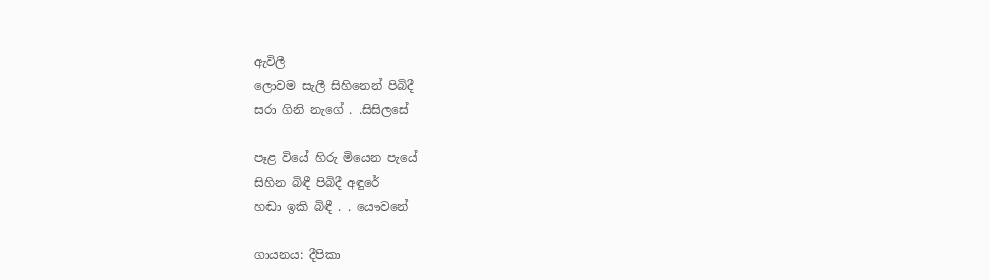ඇවිලී
ලොවම සැලී සිහිනෙන් පිබිදී
සරා ගිනි නැගේ . .සිසිලසේ

පෑළ වියේ හිරු මියෙන පැයේ
සිහින බිඳී පිබිදී අඳුරේ
හඬා ඉකි බිඳී . . යෞවනේ

ගායනය: දීපිකා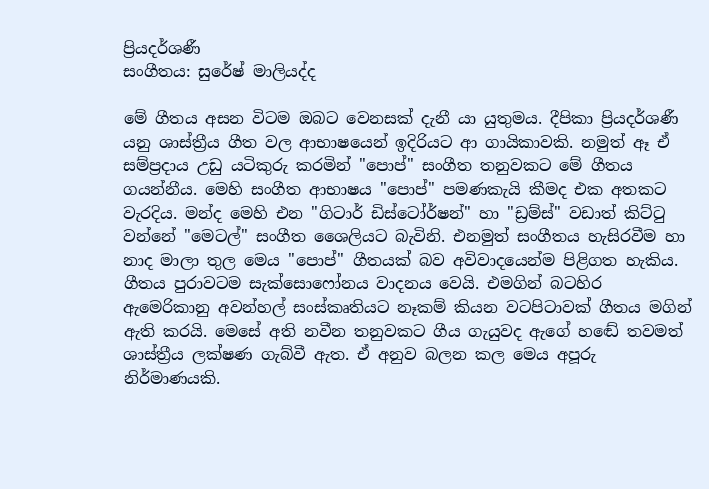ප්‍රියදර්ශණී
සංගීතය: සුරේෂ් මාලියද්ද

මේ ගීතය අසන විටම ඔබට වෙනසක් දැනී යා යුතුමය. දීපිකා ප්‍රියදර්ශණී යනු ශාස්ත්‍රීය ගීත වල ආභාෂයෙන් ඉදිරියට ආ ගායිකාවකි. නමුත් ඈ ඒ සම්ප්‍රදාය උඩු යටිකුරු කරමින් "පොප්" සංගීත තනුවකට මේ ගීතය ගයන්නීය. මෙහි සංගීත ආභාෂය "පොප්" පමණකැයි කීමද එක අතකට වැරදිය. මන්ද මෙහි එන "ගිටාර් ඩිස්ටෝර්ෂන්" හා "ඩ්‍රම්ස්" වඩාත් කිට්ටු වන්නේ "මෙටල්" සංගීත ශෛලියට බැවිනි. එනමුත් සංගීතය හැසිරවීම හා නාද මාලා තුල මෙය "පොප්" ගීතයක් බව අවිවාදයෙන්ම පිළිගත හැකිය. ගීතය පුරාවටම සැක්සොෆෝනය වාදනය වෙයි. එමගින් බටහිර ඇමෙරිකානු අවන්හල් සංස්කෘතියට නෑකම් කියන වටපිටාවක් ගීතය මගින් ඇති කරයි. මෙසේ අති නවීන තනුවකට ගීය ගැයුවද ඇගේ හඬේ තවමත් ශාස්ත්‍රීය ලක්ෂණ ගැබ්වී ඇත. ඒ අනුව බලන කල මෙය අපූරු නිර්මාණයකි.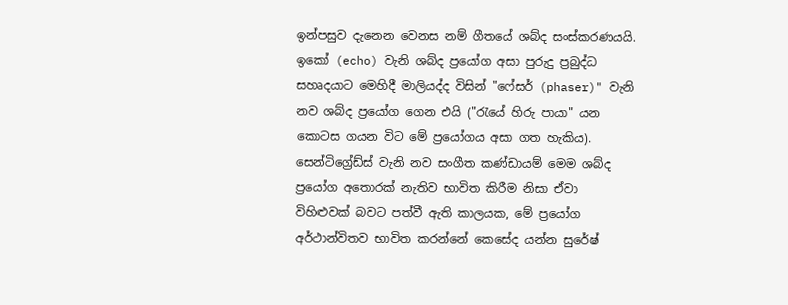ඉන්පසුව දැනෙන වෙනස නම් ගීතයේ ශබ්ද සංස්කරණයයි. ඉකෝ (echo) වැනි ශබ්ද ප්‍රයෝග අසා පුරුදු ප්‍රබුද්ධ සහෘදයාට මෙහිදී මාලියද්ද විසින් "ෆේසර් (phaser)" වැනි නව ශබ්ද ප්‍රයෝග ගෙන එයි ("රැයේ හිරු පායා" යන කොටස ගයන විට මේ ප්‍රයෝගය අසා ගත හැකිය). සෙන්ටිග්‍රේඩ්ස් වැනි නව සංගීත කණ්ඩායම් මෙම ශබ්ද ප්‍රයෝග අතොරක් නැතිව භාවිත කිරීම නිසා ඒවා විහිළුවක් බවට පත්වී ඇති කාලයක, මේ ප්‍රයෝග අර්ථාන්විතව භාවිත කරන්නේ කෙසේද යන්න සුරේෂ්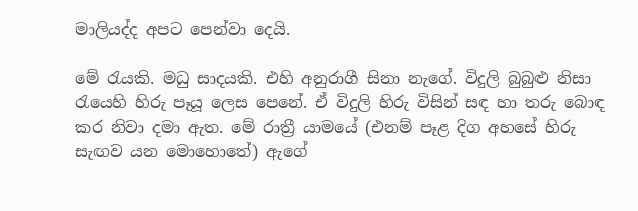මාලියද්ද අපට පෙන්වා දෙයි.

මේ රැයකි. මධු සාදයකි. එහි අනුරාගී සිනා නැගේ. විදුලි බුබුළු නිසා රැයෙහි හිරු පෑයූ ලෙස පෙනේ. ඒ විදුලි හිරු විසින් සඳ හා තරු බොඳ කර නිවා දමා ඇත. මේ රාත්‍රී යාමයේ (එනම් පෑළ දිග අහසේ හිරු සැඟව යන මොහොතේ) ඇගේ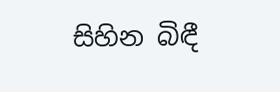සිහින බිඳී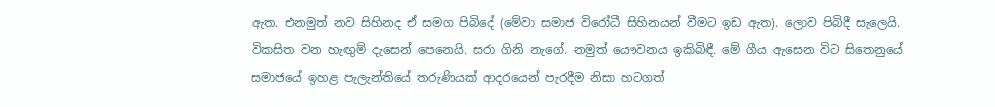ඇත. එනමුත් නව සිහිනද ඒ සමග පිබිදේ (මේවා සමාජ විරෝධී සිහිනයන් වීමට ඉඩ ඇත). ලොව පිබිදී සැලෙයි. විකසිත වන හැඟුම් දැසෙන් පෙනෙයි. සරා ගිනි නැගේ. නමුත් යෞවනය ඉකිබිඳී. මේ ගීය ඇසෙන විට සිතෙනුයේ සමාජයේ ඉහළ පැලැන්තියේ තරුණියක් ආදරයෙන් පැරදීම නිසා හටගත්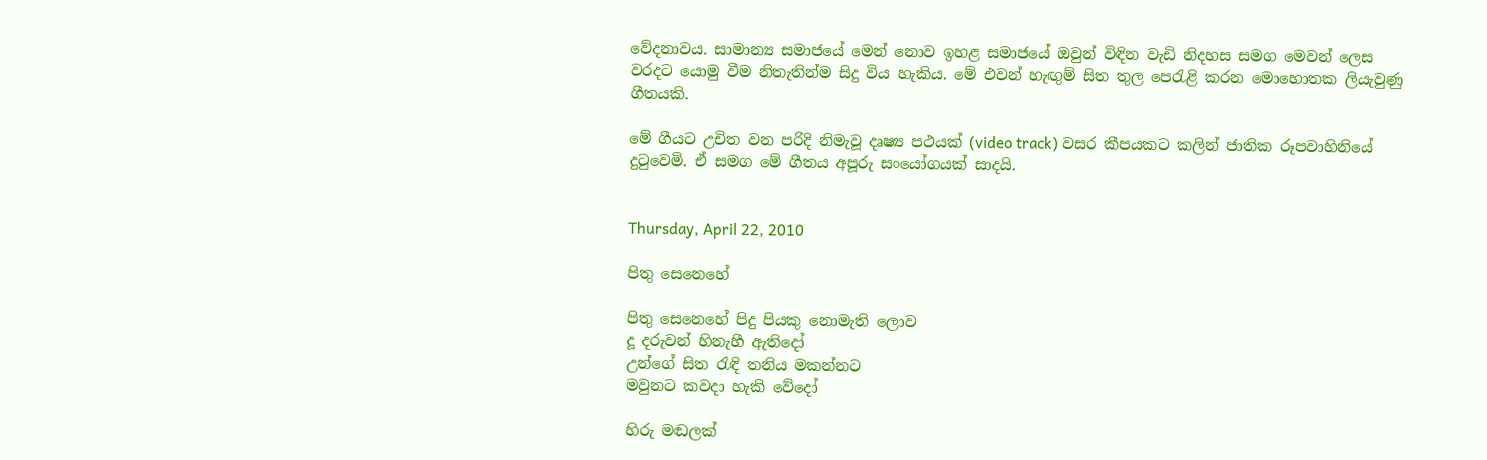වේදනාවය. සාමාන්‍ය සමාජයේ මෙන් නොව ඉහළ සමාජයේ ඔවුන් විඳින වැඩි නිදහස සමග මෙවන් ලෙස වරදට යොමු වීම නිතැතින්ම සිදු විය හැකිය. මේ එවන් හැඟුම් සිත තුල පෙරැළි කරන මොහොතක ලියැවුණු ගීතයකි.

මේ ගීයට උචිත වන පරිදි නිමැවූ දෘෂ්‍ය පථයක් (video track) වසර කීපයකට කලින් ජාතික රූපවාහිනියේ දුටුවෙමි. ඒ සමග මේ ගීතය අපූරු සංයෝගයක් සාදයි.


Thursday, April 22, 2010

පිතු සෙනෙහේ

පිතු සෙනෙහේ පිදු පියකු නොමැති ලොව
දූ දරුවන් හිනැහී ඇතිදෝ
උන්ගේ සිත රැඳි තනිය මකන්නට
මවුනට කවදා හැකි වේදෝ

හිරු මඬලක්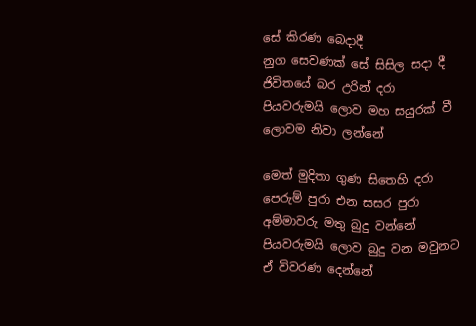සේ කිරණ බෙදාදී
නුග සෙවණක් සේ සිසිල සදා දී
ජිවිතයේ බර උරින් දරා
පියවරුමයි ලොව මහ සයුරක් වී
ලොවම නිවා ලන්නේ

මෙත් මුදිතා ගුණ සිතෙහි දරා
පෙරුම් පුරා එන සසර පුරා
අම්මාවරු මතු බුදු වන්නේ
පියවරුමයි ලොව බුදු වන මවුනට
ඒ විවරණ දෙන්නේ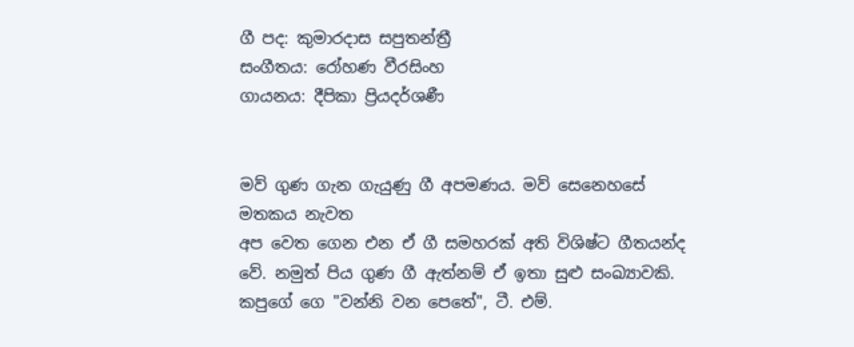ගී පද: කුමාරදාස සපුතන්ත්‍රී
සංගීතය: රෝහණ වීරසිංහ
ගායනය: දීපිකා ප්‍රියදර්ශණී


මව් ගුණ ගැන ගැයුණු ගී අපමණය. මව් සෙනෙහසේ මතකය නැවත
අප වෙත ගෙන එන ඒ ගී සමහරක් අති විශිෂ්ට ගීතයන්ද වේ. නමුත් පිය ගුණ ගී ඇත්නම් ඒ ඉතා සුළු සංඛ්‍යාවකි. කපුගේ ගෙ "වන්නි වන පෙතේ", ටී. එම්.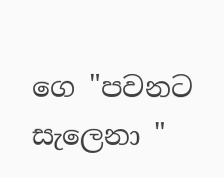ගෙ "පවනට සැලෙනා "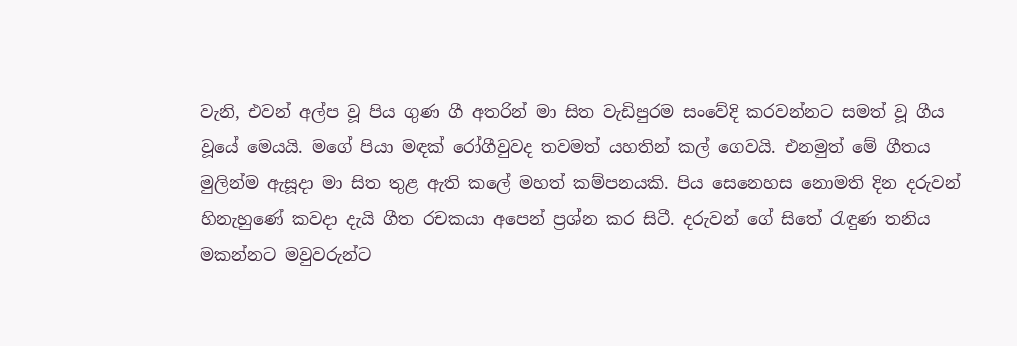වැනි, එවන් අල්ප වූ පිය ගුණ ගී අතරින් මා සිත වැඩිපුරම සංවේදි කරවන්නට සමත් වූ ගීය වූයේ මෙයයි. මගේ පියා මඳක් රෝගීවුවද තවමත් යහතින් කල් ගෙවයි. එනමුත් මේ ගීතය මුලින්ම ඇසූදා මා සිත තුළ ඇති කලේ මහත් කම්පනයකි. පිය සෙනෙහස නොමති දින දරුවන් හිනැහුණේ කවදා දැයි ගීත රචකයා අපෙන් ප්‍රශ්න කර සිටී. දරුවන් ගේ සිතේ රැඳුණ තනිය මකන්නට මවුවරුන්ට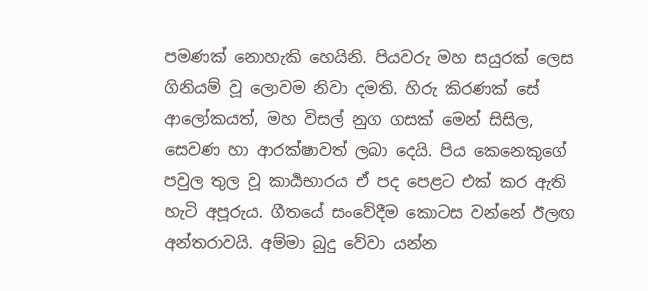පමණක් නොහැකි හෙයිනි. පියවරු මහ සයුරක් ලෙස ගිනියම් වූ ලොවම නිවා දමති. හිරු කිරණක් සේ ආලෝකයත්, මහ විසල් නුග ගසක් මෙන් සිසිල, සෙවණ හා ආරක්ෂාවත් ලබා දෙයි. පිය කෙනෙකුගේ පවුල තුල වූ කාර්‍යභාරය ඒ පද පෙළට එක් කර ඇති හැටි අපූරුය. ගීතයේ සංවේදීම කොටස වන්නේ ඊලඟ අන්තරාවයි. අම්මා බුදු වේවා යන්න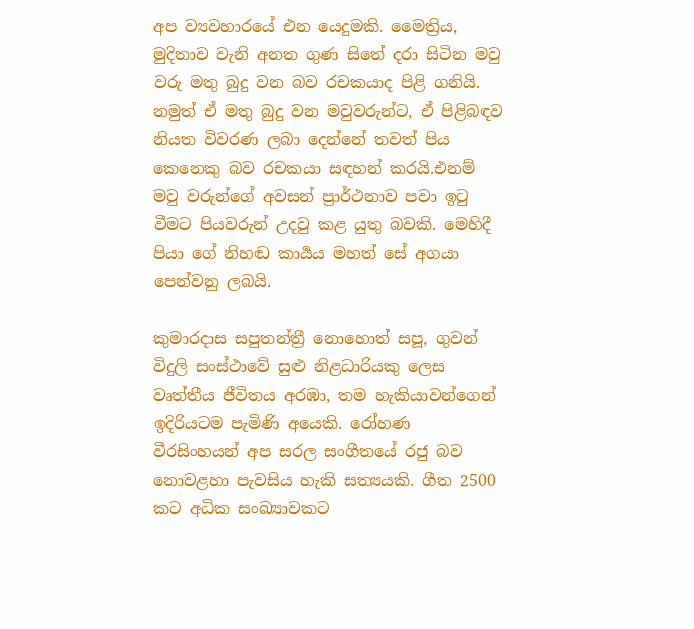අප ව්‍යවහාරයේ එන යෙදුමකි. මෛත්‍රිය, මුදිතාව වැනි අනත ගුණ සිතේ දරා සිටින මවු වරු මතු බුදු වන බව රචකයාද පිළි ගනියි. නමුත් ඒ මතු බුදු වන මවුවරුන්ට, ඒ පිළිබඳව නියත විවරණ ලබා දෙන්නේ තවත් පිය කෙනෙකු බව රචකයා සඳහන් කරයි.එනම් මවු වරුන්ගේ අවසන් ප්‍රාර්ථනාව පවා ඉටු වීමට පියවරුන් උදවු කළ යුතු බවකි. මෙහිදී පියා ගේ නිහඬ කාර්‍යය මහත් සේ අගයා පෙන්වනු ලබයි.

කුමාරදාස සපුතන්ත්‍රී නොහොත් සපූ, ගුවන් විදුලි සංස්ථාවේ සුළු නිළධාරියකු ලෙස වෘත්තීය ජීවිතය අරඹා, තම හැකියාවන්ගෙන් ඉදිරියටම පැමිණි අයෙකි. රෝහණ වීරසිංහයන් අප සරල සංගීතයේ රජු බව නොවළහා පැවසිය හැකි සත්‍යයකි. ගීත 2500 කට අධික සංඛ්‍යාවකට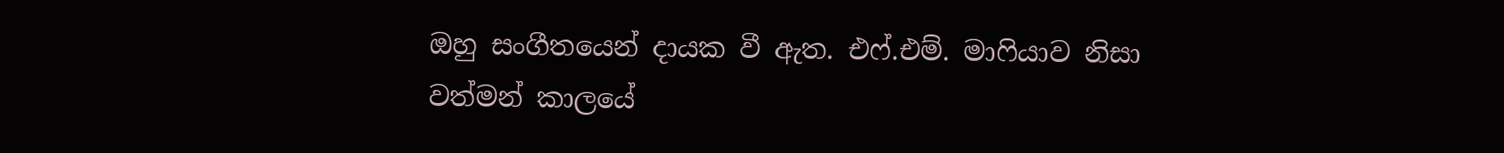ඔහු සංගීතයෙන් දායක වී ඇත. එෆ්.එම්. මාෆියාව නිසා වත්මන් කාලයේ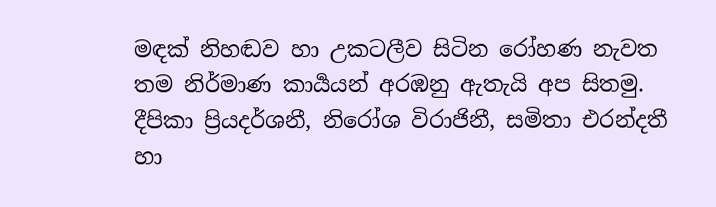මඳක් නිහඬව හා උකටලීව සිටින රෝහණ නැවත තම නිර්මාණ කාර්‍යයන් අරඹනු ඇතැයි අප සිතමු. දීපිකා ප්‍රියදර්ශනී, නිරෝශ විරාජිනී, සමිතා එරන්දතී හා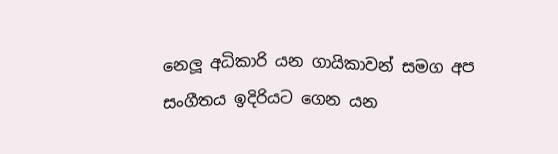නෙලූ අධිකාරි යන ගායිකාවන් සමග අප සංගීතය ඉදිරියට ගෙන යන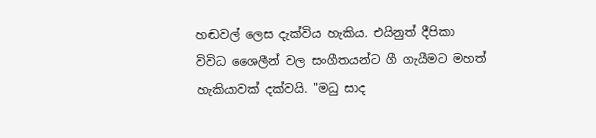හඬවල් ලෙස දැක්විය හැකිය. එයිනුත් දීපිකා විවිධ ශෛලීන් වල සංගීතයන්ට ගී ගැයීමට මහත් හැකියාවක් දක්වයි. "මධු සාද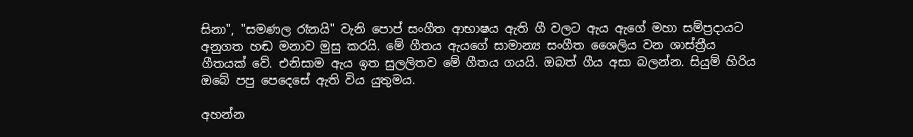සිනා", "සමණල රෑනයි" වැනි පොප් සංගීත ආභාෂය ඇති ගී වලට ඇය ඇගේ මහා සම්ප්‍රදායට අනුගත හඬ මනාව මුසු කරයි. මේ ගීතය ඇයගේ සාමාන්‍ය සංගීත ශෛලිය වන ශාස්ත්‍රීය ගීතයක් වේ. එනිසාම ඇය ඉත සුලලිතව මේ ගීතය ගයයි. ඔබත් ගීය අසා බලන්න. සියුම් හිරිය ඔබේ පපු පෙදෙසේ ඇති විය යුතුමය.

අහන්න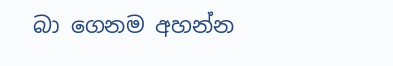බා ගෙනම අහන්න